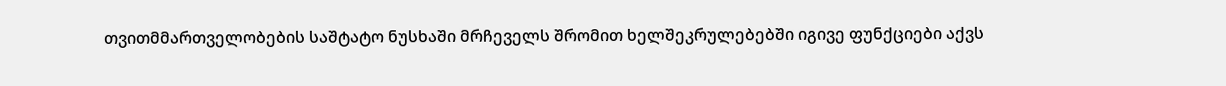თვითმმართველობების საშტატო ნუსხაში მრჩეველს შრომით ხელშეკრულებებში იგივე ფუნქციები აქვს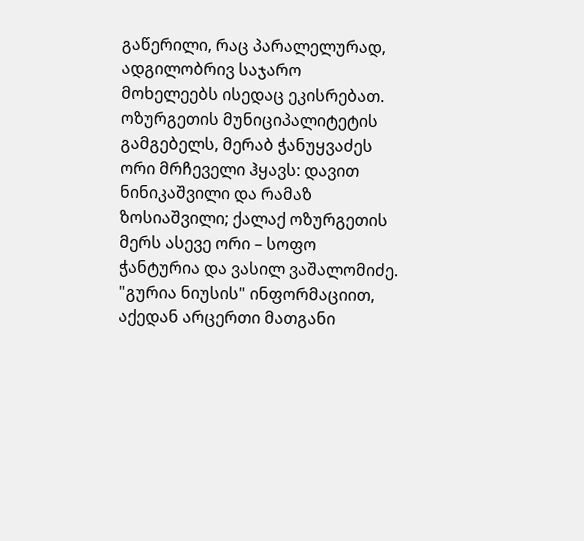გაწერილი, რაც პარალელურად, ადგილობრივ საჯარო მოხელეებს ისედაც ეკისრებათ.
ოზურგეთის მუნიციპალიტეტის გამგებელს, მერაბ ჭანუყვაძეს ორი მრჩეველი ჰყავს: დავით ნინიკაშვილი და რამაზ ზოსიაშვილი; ქალაქ ოზურგეთის მერს ასევე ორი – სოფო ჭანტურია და ვასილ ვაშალომიძე.
"გურია ნიუსის" ინფორმაციით, აქედან არცერთი მათგანი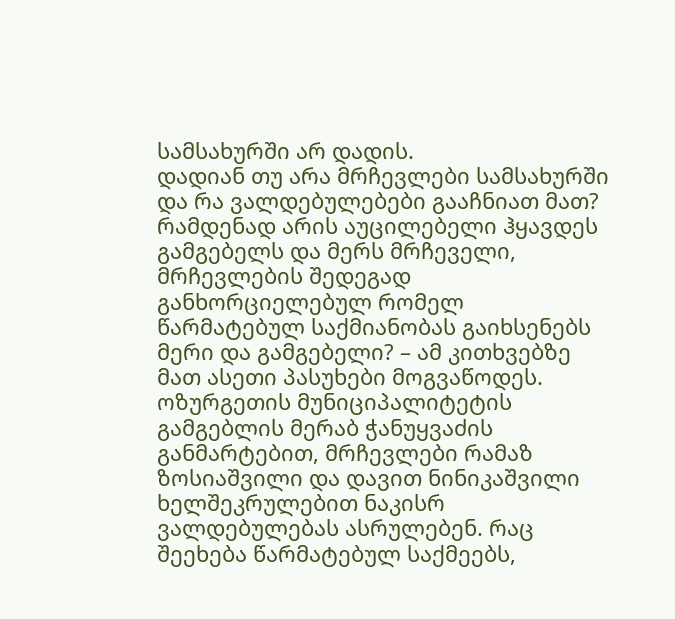სამსახურში არ დადის.
დადიან თუ არა მრჩევლები სამსახურში და რა ვალდებულებები გააჩნიათ მათ? რამდენად არის აუცილებელი ჰყავდეს გამგებელს და მერს მრჩეველი, მრჩევლების შედეგად განხორციელებულ რომელ წარმატებულ საქმიანობას გაიხსენებს მერი და გამგებელი? – ამ კითხვებზე მათ ასეთი პასუხები მოგვაწოდეს.
ოზურგეთის მუნიციპალიტეტის გამგებლის მერაბ ჭანუყვაძის განმარტებით, მრჩევლები რამაზ ზოსიაშვილი და დავით ნინიკაშვილი ხელშეკრულებით ნაკისრ ვალდებულებას ასრულებენ. რაც შეეხება წარმატებულ საქმეებს,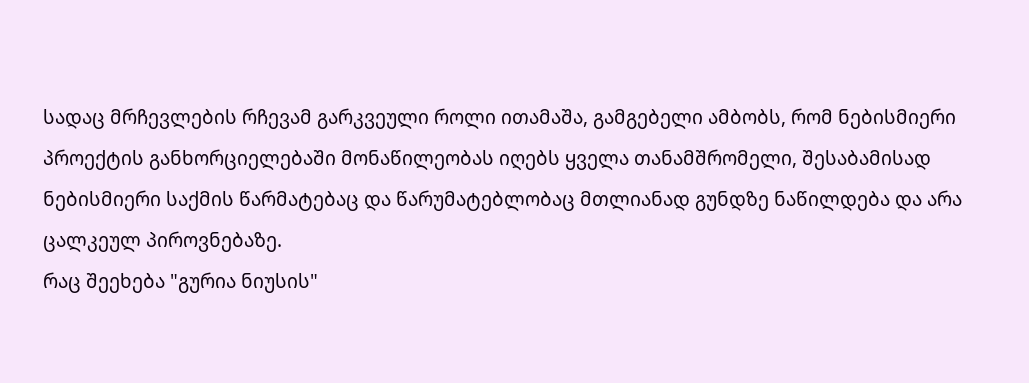სადაც მრჩევლების რჩევამ გარკვეული როლი ითამაშა, გამგებელი ამბობს, რომ ნებისმიერი პროექტის განხორციელებაში მონაწილეობას იღებს ყველა თანამშრომელი, შესაბამისად ნებისმიერი საქმის წარმატებაც და წარუმატებლობაც მთლიანად გუნდზე ნაწილდება და არა ცალკეულ პიროვნებაზე.
რაც შეეხება "გურია ნიუსის"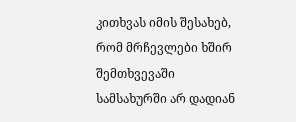კითხვას იმის შესახებ, რომ მრჩევლები ხშირ შემთხვევაში სამსახურში არ დადიან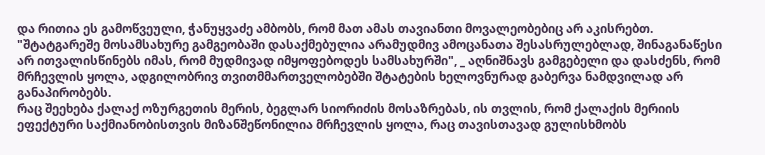და რითია ეს გამოწვეული, ჭანუყვაძე ამბობს, რომ მათ ამას თავიანთი მოვალეობებიც არ აკისრებთ.
"შტატგარეშე მოსამსახურე გამგეობაში დასაქმებულია არამუდმივ ამოცანათა შესასრულებლად, შინაგანაწესი არ ითვალისწინებს იმას, რომ მუდმივად იმყოფებოდეს სამსახურში", _ აღნიშნავს გამგებელი და დასძენს, რომ მრჩევლის ყოლა, ადგილობრივ თვითმმართველობებში შტატების ხელოვნურად გაბერვა ნამდვილად არ განაპირობებს.
რაც შეეხება ქალაქ ოზურგეთის მერის, ბეგლარ სიორიძის მოსაზრებას, ის თვლის, რომ ქალაქის მერიის ეფექტური საქმიანობისთვის მიზანშეწონილია მრჩევლის ყოლა, რაც თავისთავად გულისხმობს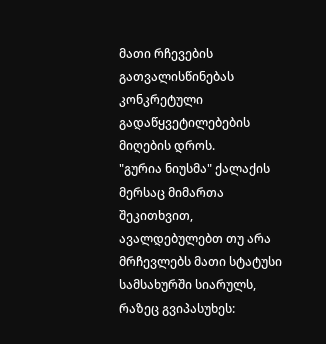მათი რჩევების გათვალისწინებას კონკრეტული გადაწყვეტილებების მიღების დროს.
"გურია ნიუსმა" ქალაქის მერსაც მიმართა შეკითხვით, ავალდებულებთ თუ არა მრჩევლებს მათი სტატუსი სამსახურში სიარულს, რაზეც გვიპასუხეს: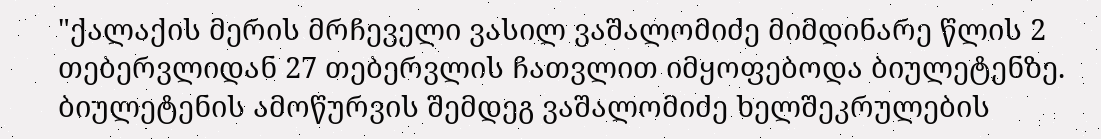"ქალაქის მერის მრჩეველი ვასილ ვაშალომიძე მიმდინარე წლის 2 თებერვლიდან 27 თებერვლის ჩათვლით იმყოფებოდა ბიულეტენზე. ბიულეტენის ამოწურვის შემდეგ ვაშალომიძე ხელშეკრულების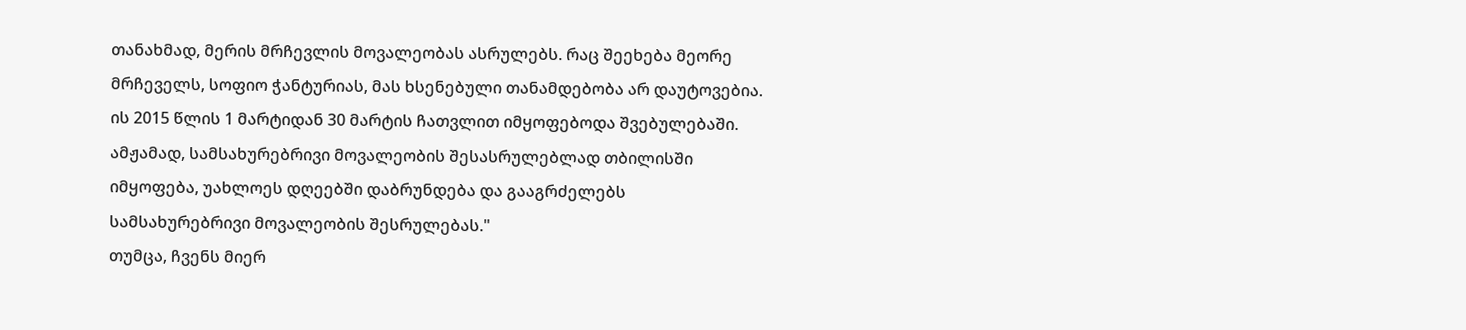თანახმად, მერის მრჩევლის მოვალეობას ასრულებს. რაც შეეხება მეორე მრჩეველს, სოფიო ჭანტურიას, მას ხსენებული თანამდებობა არ დაუტოვებია. ის 2015 წლის 1 მარტიდან 30 მარტის ჩათვლით იმყოფებოდა შვებულებაში. ამჟამად, სამსახურებრივი მოვალეობის შესასრულებლად თბილისში იმყოფება, უახლოეს დღეებში დაბრუნდება და გააგრძელებს სამსახურებრივი მოვალეობის შესრულებას."
თუმცა, ჩვენს მიერ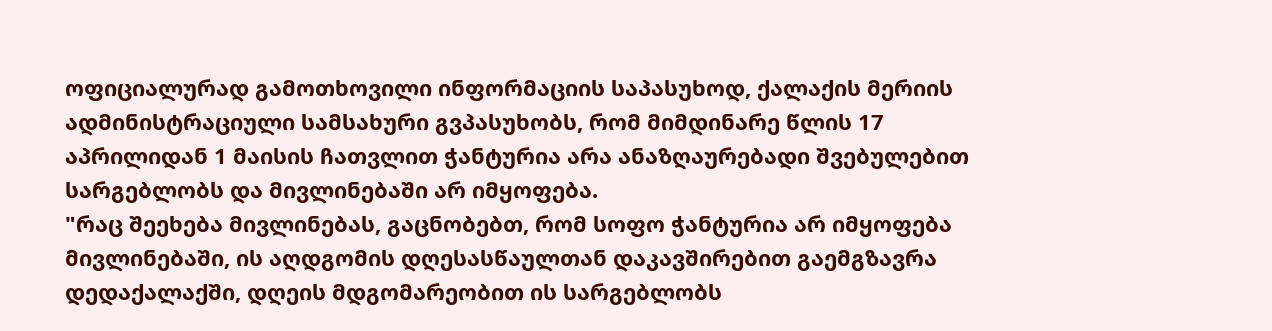ოფიციალურად გამოთხოვილი ინფორმაციის საპასუხოდ, ქალაქის მერიის ადმინისტრაციული სამსახური გვპასუხობს, რომ მიმდინარე წლის 17 აპრილიდან 1 მაისის ჩათვლით ჭანტურია არა ანაზღაურებადი შვებულებით სარგებლობს და მივლინებაში არ იმყოფება.
"რაც შეეხება მივლინებას, გაცნობებთ, რომ სოფო ჭანტურია არ იმყოფება მივლინებაში, ის აღდგომის დღესასწაულთან დაკავშირებით გაემგზავრა დედაქალაქში, დღეის მდგომარეობით ის სარგებლობს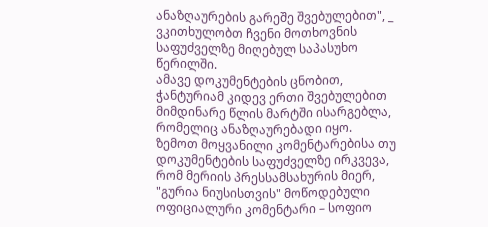ანაზღაურების გარეშე შვებულებით", _ ვკითხულობთ ჩვენი მოთხოვნის საფუძველზე მიღებულ საპასუხო წერილში.
ამავე დოკუმენტების ცნობით, ჭანტურიამ კიდევ ერთი შვებულებით მიმდინარე წლის მარტში ისარგებლა, რომელიც ანაზღაურებადი იყო.
ზემოთ მოყვანილი კომენტარებისა თუ დოკუმენტების საფუძველზე ირკვევა, რომ მერიის პრესსამსახურის მიერ, "გურია ნიუსისთვის" მოწოდებული ოფიციალური კომენტარი – სოფიო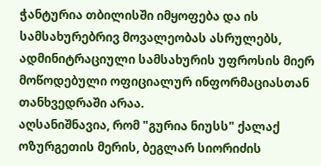ჭანტურია თბილისში იმყოფება და ის სამსახურებრივ მოვალეობას ასრულებს, ადმინიტრაციული სამსახურის უფროსის მიერ მოწოდებული ოფიციალურ ინფორმაციასთან თანხვედრაში არაა.
აღსანიშნავია, რომ "გურია ნიუსს" ქალაქ ოზურგეთის მერის, ბეგლარ სიორიძის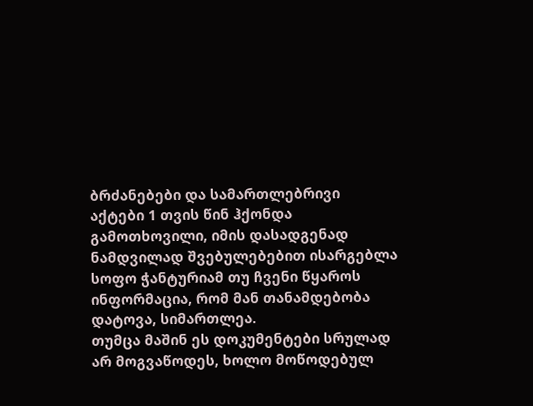ბრძანებები და სამართლებრივი აქტები 1 თვის წინ ჰქონდა გამოთხოვილი, იმის დასადგენად ნამდვილად შვებულებებით ისარგებლა სოფო ჭანტურიამ თუ ჩვენი წყაროს ინფორმაცია, რომ მან თანამდებობა დატოვა, სიმართლეა.
თუმცა მაშინ ეს დოკუმენტები სრულად არ მოგვაწოდეს, ხოლო მოწოდებულ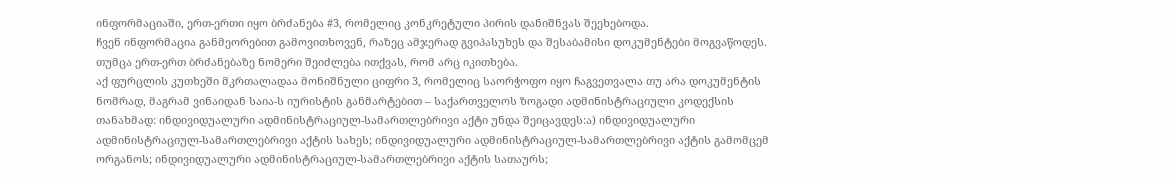ინფორმაციაში, ერთ-ერთი იყო ბრძანება #3, რომელიც კონკრეტული პირის დანიშნვას შეეხებოდა.
ჩვენ ინფორმაცია განმეორებით გამოვითხოვენ, რაზეც ამჯერად გვიპასუხეს და შესაბამისი დოკუმენტები მოგვაწოდეს. თუმცა ერთ-ერთ ბრძანებაზე ნომერი შეიძლება ითქვას, რომ არც იკითხება.
აქ ფურცლის კუთხეში მკრთალადაა მონიშნული ციფრი 3, რომელიც საორჭოფო იყო ჩაგვეთვალა თუ არა დოკუმენტის ნომრად, მაგრამ ვინაიდან საია-ს იურისტის განმარტებით – საქართველოს ზოგადი ადმინისტრაციული კოდექსის თანახმად: ინდივიდუალური ადმინისტრაციულ-სამართლებრივი აქტი უნდა შეიცავდეს:ა) ინდივიდუალური ადმინისტრაციულ-სამართლებრივი აქტის სახეს; ინდივიდუალური ადმინისტრაციულ-სამართლებრივი აქტის გამომცემ ორგანოს; ინდივიდუალური ადმინისტრაციულ-სამართლებრივი აქტის სათაურს;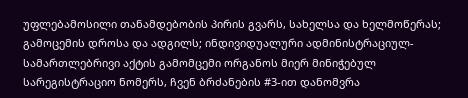უფლებამოსილი თანამდებობის პირის გვარს, სახელსა და ხელმოწერას; გამოცემის დროსა და ადგილს; ინდივიდუალური ადმინისტრაციულ-სამართლებრივი აქტის გამომცემი ორგანოს მიერ მინიჭებულ სარეგისტრაციო ნომერს, ჩვენ ბრძანების #3-ით დანომვრა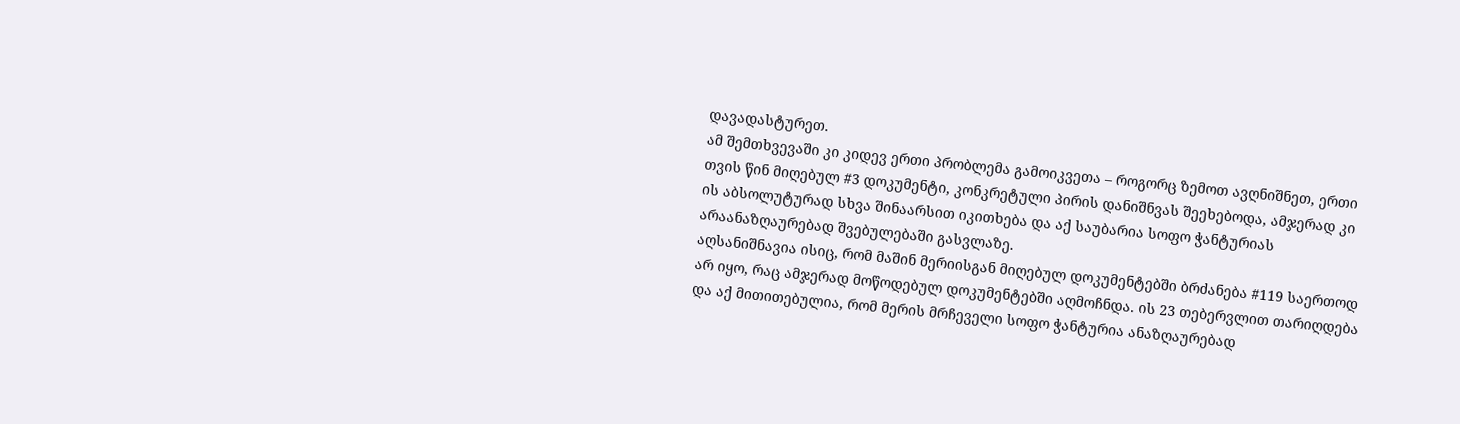დავადასტურეთ.
ამ შემთხვევაში კი კიდევ ერთი პრობლემა გამოიკვეთა – როგორც ზემოთ ავღნიშნეთ, ერთი თვის წინ მიღებულ #3 დოკუმენტი, კონკრეტული პირის დანიშნვას შეეხებოდა, ამჯერად კი ის აბსოლუტურად სხვა შინაარსით იკითხება და აქ საუბარია სოფო ჭანტურიას არაანაზღაურებად შვებულებაში გასვლაზე.
აღსანიშნავია ისიც, რომ მაშინ მერიისგან მიღებულ დოკუმენტებში ბრძანება #119 საერთოდ არ იყო, რაც ამჯერად მოწოდებულ დოკუმენტებში აღმოჩნდა. ის 23 თებერვლით თარიღდება და აქ მითითებულია, რომ მერის მრჩეველი სოფო ჭანტურია ანაზღაურებად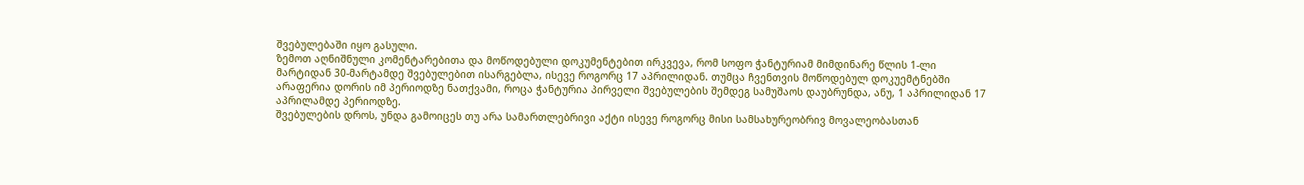შვებულებაში იყო გასული.
ზემოთ აღნიშნული კომენტარებითა და მოწოდებული დოკუმენტებით ირკვევა, რომ სოფო ჭანტურიამ მიმდინარე წლის 1-ლი მარტიდან 30-მარტამდე შვებულებით ისარგებლა, ისევე როგორც 17 აპრილიდან. თუმცა ჩვენთვის მოწოდებულ დოკუემტნებში არაფერია დორის იმ პერიოდზე ნათქვამი, როცა ჭანტურია პირველი შვებულების შემდეგ სამუშაოს დაუბრუნდა, ანუ, 1 აპრილიდან 17 აპრილამდე პერიოდზე.
შვებულების დროს, უნდა გამოიცეს თუ არა სამართლებრივი აქტი ისევე როგორც მისი სამსახურეობრივ მოვალეობასთან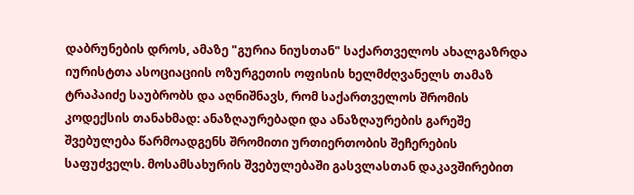დაბრუნების დროს, ამაზე "გურია ნიუსთან" საქართველოს ახალგაზრდა იურისტთა ასოციაციის ოზურგეთის ოფისის ხელმძღვანელს თამაზ ტრაპაიძე საუბრობს და აღნიშნავს, რომ საქართველოს შრომის კოდექსის თანახმად: ანაზღაურებადი და ანაზღაურების გარეშე შვებულება წარმოადგენს შრომითი ურთიერთობის შეჩერების საფუძველს. მოსამსახურის შვებულებაში გასვლასთან დაკავშირებით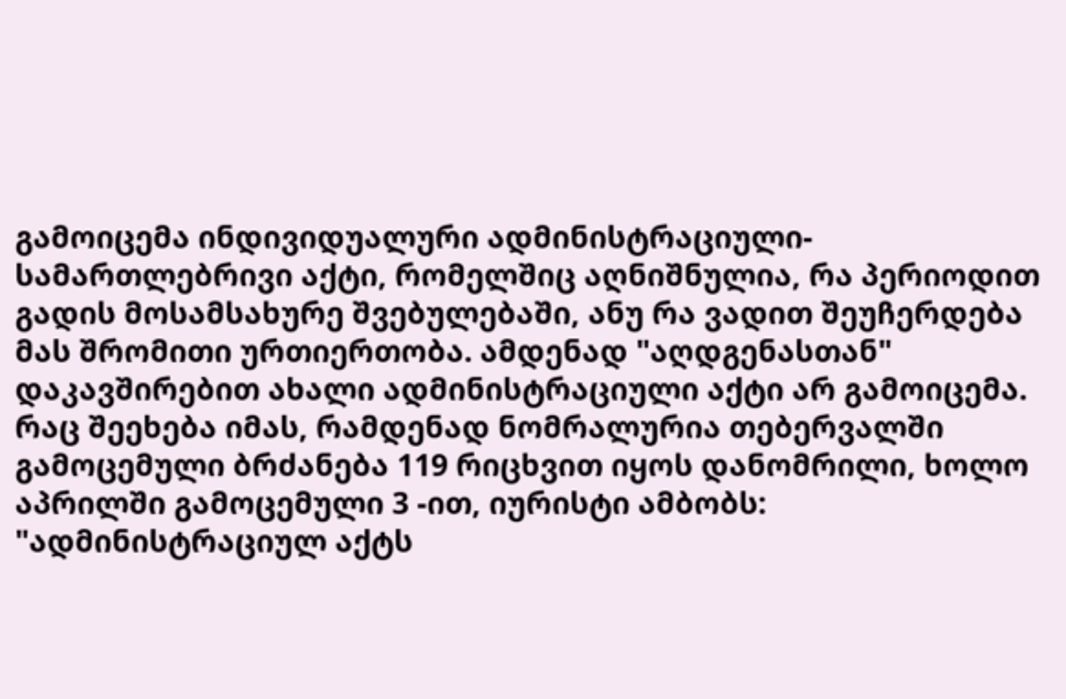გამოიცემა ინდივიდუალური ადმინისტრაციული-სამართლებრივი აქტი, რომელშიც აღნიშნულია, რა პერიოდით გადის მოსამსახურე შვებულებაში, ანუ რა ვადით შეუჩერდება მას შრომითი ურთიერთობა. ამდენად "აღდგენასთან" დაკავშირებით ახალი ადმინისტრაციული აქტი არ გამოიცემა.
რაც შეეხება იმას, რამდენად ნომრალურია თებერვალში გამოცემული ბრძანება 119 რიცხვით იყოს დანომრილი, ხოლო აპრილში გამოცემული 3 -ით, იურისტი ამბობს:
"ადმინისტრაციულ აქტს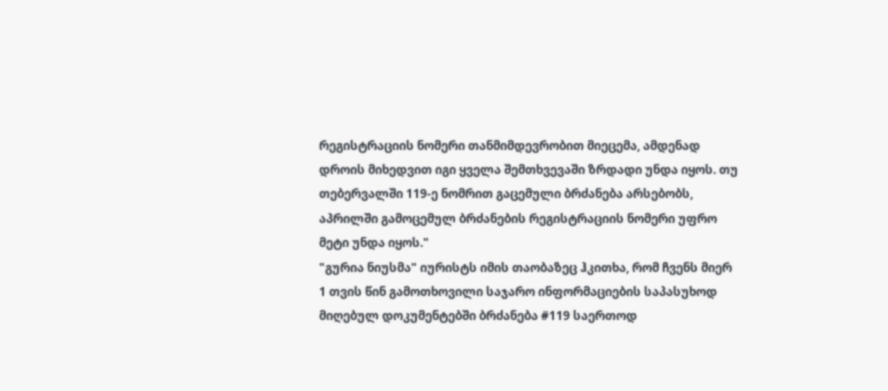რეგისტრაციის ნომერი თანმიმდევრობით მიეცემა, ამდენად დროის მიხედვით იგი ყველა შემთხვევაში ზრდადი უნდა იყოს. თუ თებერვალში 119-ე ნომრით გაცემული ბრძანება არსებობს, აპრილში გამოცემულ ბრძანების რეგისტრაციის ნომერი უფრო მეტი უნდა იყოს."
"გურია ნიუსმა" იურისტს იმის თაობაზეც ჰკითხა, რომ ჩვენს მიერ 1 თვის წინ გამოთხოვილი საჯარო ინფორმაციების საპასუხოდ მიღებულ დოკუმენტებში ბრძანება #119 საერთოდ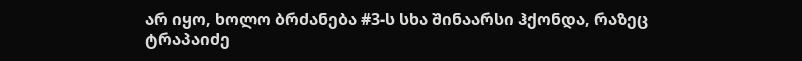არ იყო, ხოლო ბრძანება #3-ს სხა შინაარსი ჰქონდა, რაზეც ტრაპაიძე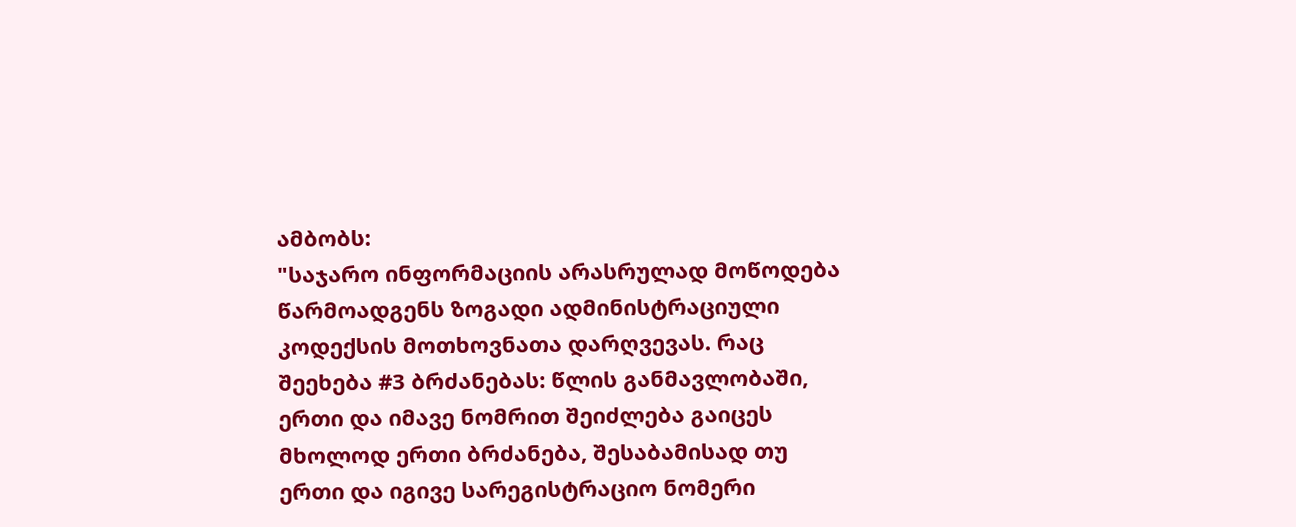ამბობს:
"საჯარო ინფორმაციის არასრულად მოწოდება წარმოადგენს ზოგადი ადმინისტრაციული კოდექსის მოთხოვნათა დარღვევას. რაც შეეხება #3 ბრძანებას: წლის განმავლობაში, ერთი და იმავე ნომრით შეიძლება გაიცეს მხოლოდ ერთი ბრძანება, შესაბამისად თუ ერთი და იგივე სარეგისტრაციო ნომერი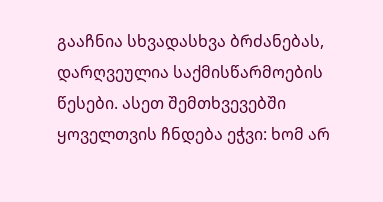გააჩნია სხვადასხვა ბრძანებას, დარღვეულია საქმისწარმოების წესები. ასეთ შემთხვევებში ყოველთვის ჩნდება ეჭვი: ხომ არ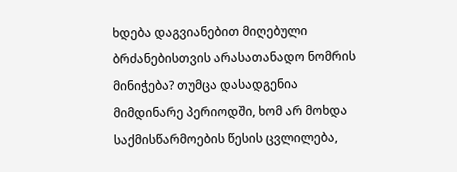ხდება დაგვიანებით მიღებული ბრძანებისთვის არასათანადო ნომრის მინიჭება? თუმცა დასადგენია მიმდინარე პერიოდში, ხომ არ მოხდა საქმისწარმოების წესის ცვლილება,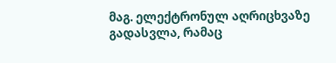მაგ. ელექტრონულ აღრიცხვაზე გადასვლა, რამაც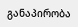განაპირობა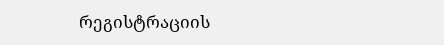რეგისტრაციის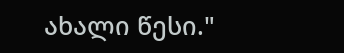ახალი წესი."